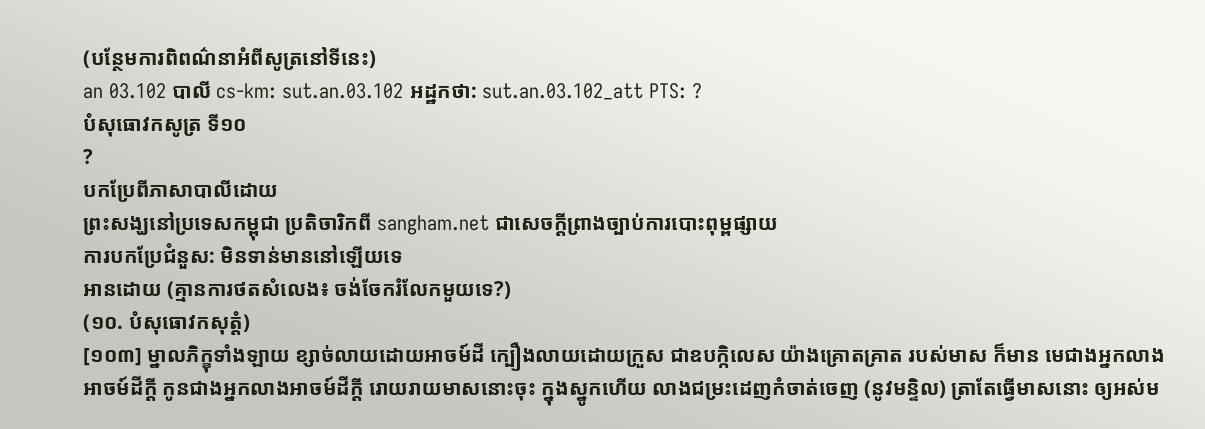(បន្ថែមការពិពណ៌នាអំពីសូត្រនៅទីនេះ)
an 03.102 បាលី cs-km: sut.an.03.102 អដ្ឋកថា: sut.an.03.102_att PTS: ?
បំសុធោវកសូត្រ ទី១០
?
បកប្រែពីភាសាបាលីដោយ
ព្រះសង្ឃនៅប្រទេសកម្ពុជា ប្រតិចារិកពី sangham.net ជាសេចក្តីព្រាងច្បាប់ការបោះពុម្ពផ្សាយ
ការបកប្រែជំនួស: មិនទាន់មាននៅឡើយទេ
អានដោយ (គ្មានការថតសំលេង៖ ចង់ចែករំលែកមួយទេ?)
(១០. បំសុធោវកសុត្តំ)
[១០៣] ម្នាលភិក្ខុទាំងឡាយ ខ្សាច់លាយដោយអាចម៍ដី ក្បឿងលាយដោយក្រួស ជាឧបក្កិលេស យ៉ាងគ្រោតគ្រាត របស់មាស ក៏មាន មេជាងអ្នកលាងអាចម៍ដីក្ដី កូនជាងអ្នកលាងអាចម៍ដីក្ដី រោយរាយមាសនោះចុះ ក្នុងស្នូកហើយ លាងជម្រះដេញកំចាត់ចេញ (នូវមន្ទិល) ត្រាតែធ្វើមាសនោះ ឲ្យអស់ម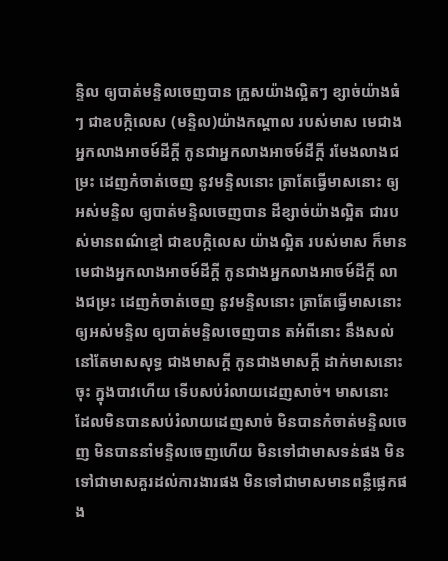ន្ទិល ឲ្យបាត់មន្ទិលចេញបាន ក្រួសយ៉ាងល្អិតៗ ខ្សាច់យ៉ាងធំៗ ជាឧបក្កិលេស (មន្ទិល)យ៉ាងកណ្ដាល របស់មាស មេជាងអ្នកលាងអាចម៍ដីក្ដី កូនជាអ្នកលាងអាចម៍ដីក្ដី រមែងលាងជម្រះ ដេញកំចាត់ចេញ នូវមន្ទិលនោះ ត្រាតែធ្វើមាសនោះ ឲ្យអស់មន្ទិល ឲ្យបាត់មន្ទិលចេញបាន ដីខ្សាច់យ៉ាងល្អិត ជារបស់មានពណ៌ខ្មៅ ជាឧបក្កិលេស យ៉ាងល្អិត របស់មាស ក៏មាន មេជាងអ្នកលាងអាចម៍ដីក្ដី កូនជាងអ្នកលាងអាចម៍ដីក្ដី លាងជម្រះ ដេញកំចាត់ចេញ នូវមន្ទិលនោះ ត្រាតែធ្វើមាសនោះ ឲ្យអស់មន្ទិល ឲ្យបាត់មន្ទិលចេញបាន តអំពីនោះ នឹងសល់នៅតែមាសសុទ្ធ ជាងមាសក្ដី កូនជាងមាសក្ដី ដាក់មាសនោះចុះ ក្នុងបាវហើយ ទើបសប់រំលាយដេញសាច់។ មាសនោះ ដែលមិនបានសប់រំលាយដេញសាច់ មិនបានកំចាត់មន្ទិលចេញ មិនបាននាំមន្ទិលចេញហើយ មិនទៅជាមាសទន់ផង មិនទៅជាមាសគួរដល់ការងារផង មិនទៅជាមាសមានពន្លឺផ្លេកផង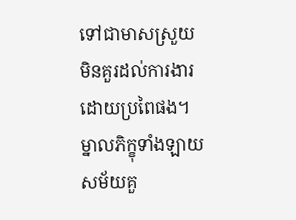ទៅជាមាសស្រួយ មិនគួរដល់ការងារដោយប្រពៃផង។ ម្នាលភិក្ខុទាំងឡាយ សម័យគួ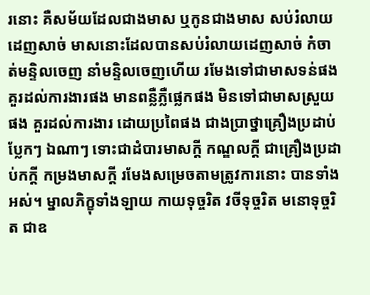រនោះ គឺសម័យដែលជាងមាស ឬកូនជាងមាស សប់រំលាយដេញសាច់ មាសនោះដែលបានសប់រំលាយដេញសាច់ កំចាត់មន្ទិលចេញ នាំមន្ទិលចេញហើយ រមែងទៅជាមាសទន់ផង គួរដល់ការងារផង មានពន្លឺភ្លឺផ្លេកផង មិនទៅជាមាសស្រួយផង គួរដល់ការងារ ដោយប្រពៃផង ជាងប្រាថ្នាគ្រឿងប្រដាប់ប្លែកៗ ឯណាៗ ទោះជាដំបារមាសក្ដី កណ្ឌលក្ដី ជាគ្រឿងប្រដាប់កក្ដី កម្រងមាសក្ដី រមែងសម្រេចតាមត្រូវការនោះ បានទាំងអស់។ ម្នាលភិក្ខុទាំងឡាយ កាយទុច្ចរិត វចីទុច្ចរិត មនោទុច្ចរិត ជាឧ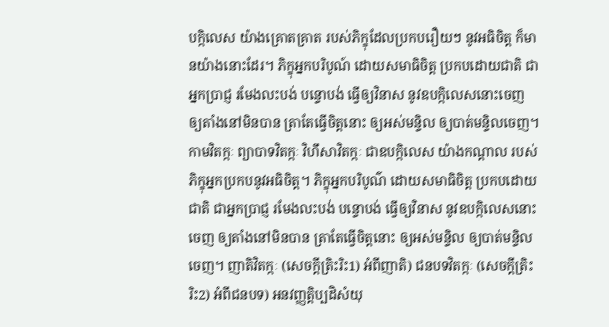បក្កិលេស យ៉ាងគ្រោតគ្រាត របស់ភិក្ខុដែលប្រកបរឿយៗ នូវអធិចិត្ត ក៏មានយ៉ាងនោះដែរ។ ភិក្ខុអ្នកបរិបូណ៍ ដោយសមាធិចិត្ត ប្រកបដោយជាតិ ជាអ្នកប្រាជ្ញ រមែងលះបង់ បន្ទោបង់ ធ្វើឲ្យវិនាស នូវឧបក្កិលេសនោះចេញ ឲ្យតាំងនៅមិនបាន ត្រាតែធ្វើចិត្តនោះ ឲ្យអស់មន្ទិល ឲ្យបាត់មន្ទិលចេញ។ កាមវិតក្កៈ ព្យាបាទវិតក្កៈ វិហឹសាវិតក្កៈ ជាឧបក្កិលេស យ៉ាងកណ្ដាល របស់ភិក្ខុអ្នកប្រកបនូវអធិចិត្ត។ ភិក្ខុអ្នកបរិបូណ៌ ដោយសមាធិចិត្ត ប្រកបដោយជាតិ ជាអ្នកប្រាជ្ញ រមែងលះបង់ បន្ទោបង់ ធ្វើឲ្យវិនាស នូវឧបក្កិលេសនោះចេញ ឲ្យតាំងនៅមិនបាន ត្រាតែធ្វើចិត្តនោះ ឲ្យអស់មន្ទិល ឲ្យបាត់មន្ទិលចេញ។ ញាតិវិតក្កៈ (សេចក្ដីត្រិះរិះ1) អំពីញាតិ) ជនបទវិតក្កៈ (សេចក្ដីត្រិះរិះ2) អំពីជនបទ) អនវញ្ញត្តិប្បដិសំយុ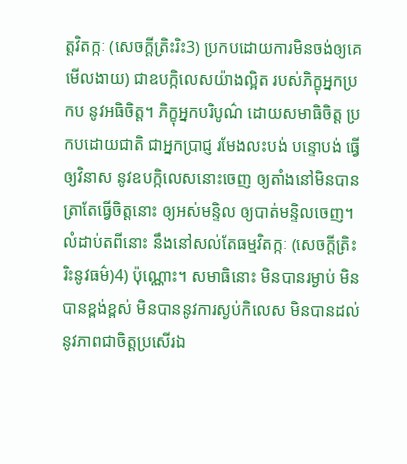ត្តវិតក្កៈ (សេចក្ដីត្រិះរិះ3) ប្រកបដោយការមិនចង់ឲ្យគេមើលងាយ) ជាឧបក្កិលេសយ៉ាងល្អិត របស់ភិក្ខុអ្នកប្រកប នូវអធិចិត្ត។ ភិក្ខុអ្នកបរិបូណ៌ ដោយសមាធិចិត្ត ប្រកបដោយជាតិ ជាអ្នកប្រាជ្ញ រមែងលះបង់ បន្ទោបង់ ធ្វើឲ្យវិនាស នូវឧបក្កិលេសនោះចេញ ឲ្យតាំងនៅមិនបាន ត្រាតែធ្វើចិត្តនោះ ឲ្យអស់មន្ទិល ឲ្យបាត់មន្ទិលចេញ។ លំដាប់តពីនោះ នឹងនៅសល់តែធម្មវិតក្កៈ (សេចក្ដីត្រិះរិះនូវធម៌)4) ប៉ុណ្ណោះ។ សមាធិនោះ មិនបានរម្ងាប់ មិនបានខ្ពង់ខ្ពស់ មិនបាននូវការស្ងប់កិលេស មិនបានដល់នូវភាពជាចិត្តប្រសើរឯ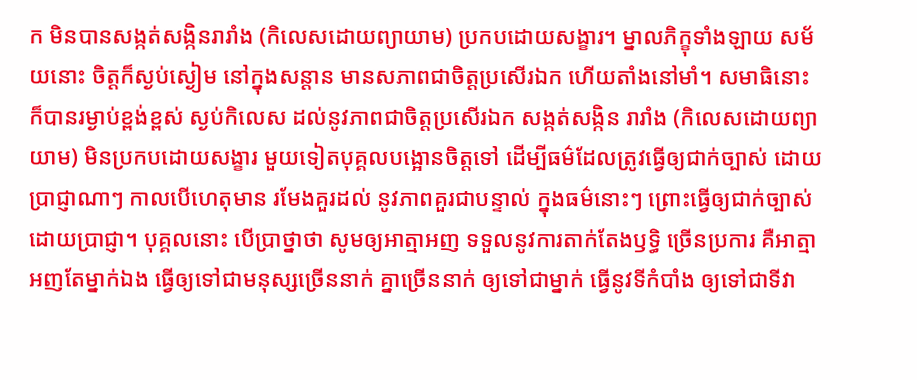ក មិនបានសង្កត់សង្កិនរារាំង (កិលេសដោយព្យាយាម) ប្រកបដោយសង្ខារ។ ម្នាលភិក្ខុទាំងឡាយ សម័យនោះ ចិត្តក៏ស្ងប់ស្ងៀម នៅក្នុងសន្ដាន មានសភាពជាចិត្តប្រសើរឯក ហើយតាំងនៅមាំ។ សមាធិនោះ ក៏បានរម្ងាប់ខ្ពង់ខ្ពស់ ស្ងប់កិលេស ដល់នូវភាពជាចិត្តប្រសើរឯក សង្កត់សង្កិន រារាំង (កិលេសដោយព្យាយាម) មិនប្រកបដោយសង្ខារ មួយទៀតបុគ្គលបង្អោនចិត្តទៅ ដើម្បីធម៌ដែលត្រូវធ្វើឲ្យជាក់ច្បាស់ ដោយប្រាជ្ញាណាៗ កាលបើហេតុមាន រមែងគួរដល់ នូវភាពគួរជាបន្ទាល់ ក្នុងធម៌នោះៗ ព្រោះធ្វើឲ្យជាក់ច្បាស់ ដោយប្រាជ្ញា។ បុគ្គលនោះ បើប្រាថ្នាថា សូមឲ្យអាត្មាអញ ទទួលនូវការតាក់តែងឫទ្ធិ ច្រើនប្រការ គឺអាត្មាអញតែម្នាក់ឯង ធ្វើឲ្យទៅជាមនុស្សច្រើននាក់ គ្នាច្រើននាក់ ឲ្យទៅជាម្នាក់ ធ្វើនូវទីកំបាំង ឲ្យទៅជាទីវា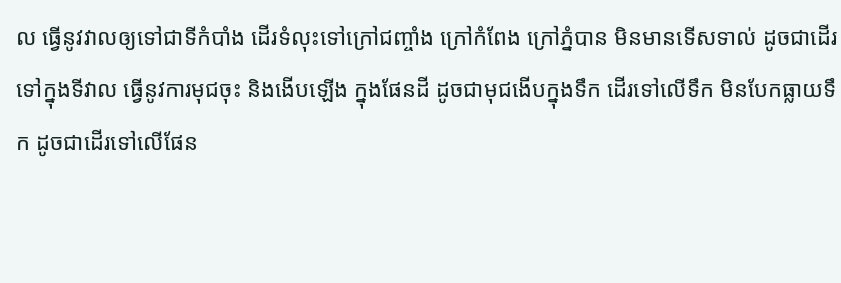ល ធ្វើនូវវាលឲ្យទៅជាទីកំបាំង ដើរទំលុះទៅក្រៅជញ្ចាំង ក្រៅកំពែង ក្រៅភ្នំបាន មិនមានទើសទាល់ ដូចជាដើរទៅក្នុងទីវាល ធ្វើនូវការមុជចុះ និងងើបឡើង ក្នុងផែនដី ដូចជាមុជងើបក្នុងទឹក ដើរទៅលើទឹក មិនបែកធ្លាយទឹក ដូចជាដើរទៅលើផែន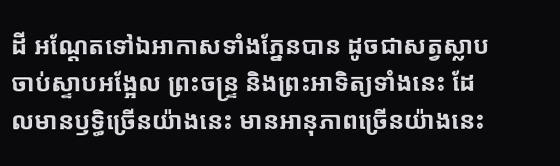ដី អណ្ដែតទៅឯអាកាសទាំងភ្នែនបាន ដូចជាសត្វស្លាប ចាប់ស្ទាបអង្អែល ព្រះចន្រ្ទ និងព្រះអាទិត្យទាំងនេះ ដែលមានឫទ្ធិច្រើនយ៉ាងនេះ មានអានុភាពច្រើនយ៉ាងនេះ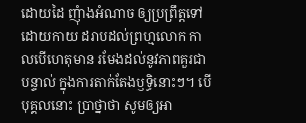ដោយដៃ ញុំាងអំណាច ឲ្យប្រព្រឹត្តទៅដោយកាយ ដរាបដល់ព្រហ្មលោក កាលបើហេតុមាន រមែងដល់នូវភាពគួរជាបន្ទាល់ ក្នុងការតាក់តែងឫទ្ធិនោះៗ។ បើបុគ្គលនោះ ប្រាថ្នាថា សូមឲ្យអា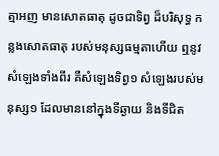ត្មាអញ មានសោតធាតុ ដូចជាទិព្វ ដ៏បរិសុទ្ធ កន្លងសោតធាតុ របស់មនុស្សធម្មតាហើយ ឮនូវសំឡេងទាំងពីរ គឺសំឡេងទិព្វ១ សំឡេងរបស់មនុស្ស១ ដែលមាននៅក្នុងទីឆ្ងាយ និងទីជិត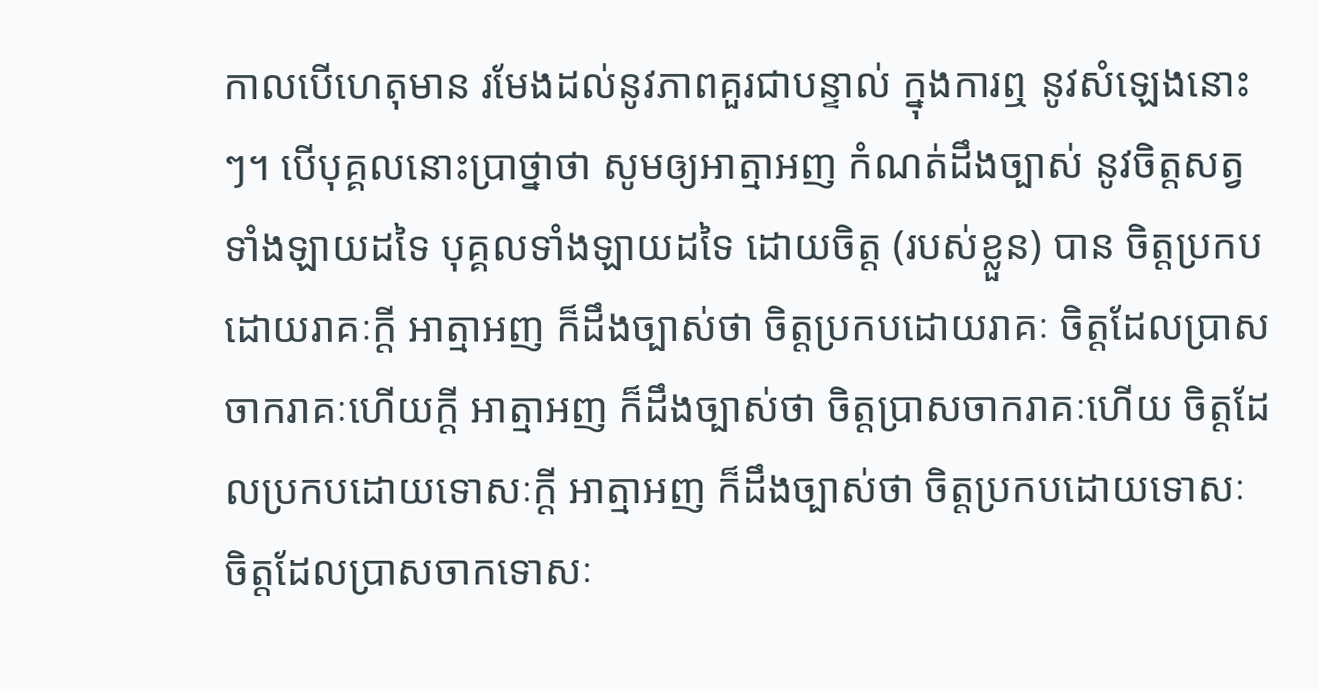កាលបើហេតុមាន រមែងដល់នូវភាពគួរជាបន្ទាល់ ក្នុងការឮ នូវសំឡេងនោះៗ។ បើបុគ្គលនោះប្រាថ្នាថា សូមឲ្យអាត្មាអញ កំណត់ដឹងច្បាស់ នូវចិត្តសត្វទាំងឡាយដទៃ បុគ្គលទាំងឡាយដទៃ ដោយចិត្ត (របស់ខ្លួន) បាន ចិត្តប្រកបដោយរាគៈក្ដី អាត្មាអញ ក៏ដឹងច្បាស់ថា ចិត្តប្រកបដោយរាគៈ ចិត្តដែលប្រាសចាករាគៈហើយក្ដី អាត្មាអញ ក៏ដឹងច្បាស់ថា ចិត្តប្រាសចាករាគៈហើយ ចិត្តដែលប្រកបដោយទោសៈក្ដី អាត្មាអញ ក៏ដឹងច្បាស់ថា ចិត្តប្រកបដោយទោសៈ ចិត្តដែលប្រាសចាកទោសៈ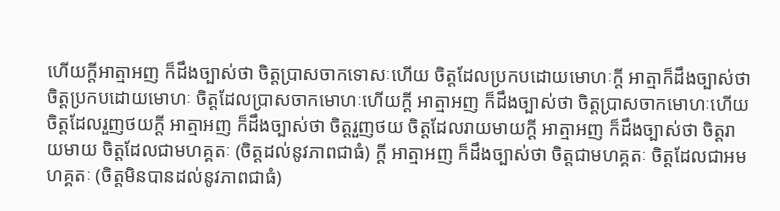ហើយក្ដីអាត្មាអញ ក៏ដឹងច្បាស់ថា ចិត្តប្រាសចាកទោសៈហើយ ចិត្តដែលប្រកបដោយមោហៈក្ដី អាត្មាក៏ដឹងច្បាស់ថា ចិត្តប្រកបដោយមោហៈ ចិត្តដែលប្រាសចាកមោហៈហើយក្ដី អាត្មាអញ ក៏ដឹងច្បាស់ថា ចិត្តប្រាសចាកមោហៈហើយ ចិត្តដែលរួញថយក្ដី អាត្មាអញ ក៏ដឹងច្បាស់ថា ចិត្តរួញថយ ចិត្តដែលរាយមាយក្ដី អាត្មាអញ ក៏ដឹងច្បាស់ថា ចិត្តរាយមាយ ចិត្តដែលជាមហគ្គតៈ (ចិត្តដល់នូវភាពជាធំ) ក្ដី អាត្មាអញ ក៏ដឹងច្បាស់ថា ចិត្តជាមហគ្គតៈ ចិត្តដែលជាអមហគ្គតៈ (ចិត្តមិនបានដល់នូវភាពជាធំ)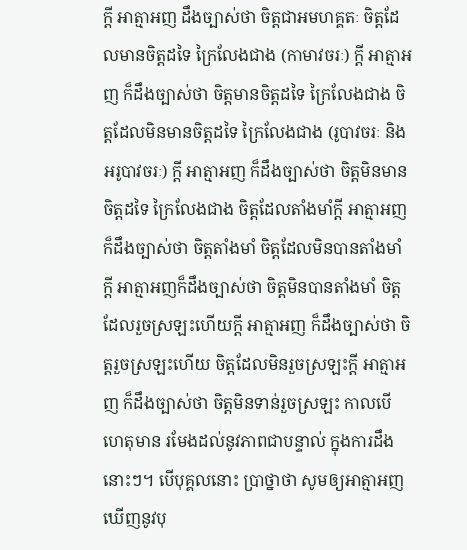ក្ដី អាត្មាអញ ដឹងច្បាស់ថា ចិត្តជាអមហគ្គតៈ ចិត្តដែលមានចិត្តដទៃ ក្រៃលែងជាង (កាមាវចរៈ) ក្ដី អាត្មាអញ ក៏ដឹងច្បាស់ថា ចិត្តមានចិត្តដទៃ ក្រៃលែងជាង ចិត្តដែលមិនមានចិត្តដទៃ ក្រៃលែងជាង (រូបាវចរៈ និងអរូបាវចរៈ) ក្ដី អាត្មាអញ ក៏ដឹងច្បាស់ថា ចិត្តមិនមានចិត្តដទៃ ក្រៃលែងជាង ចិត្តដែលតាំងមាំក្ដី អាត្មាអញ ក៏ដឹងច្បាស់ថា ចិត្តតាំងមាំ ចិត្តដែលមិនបានតាំងមាំក្ដី អាត្មាអញក៏ដឹងច្បាស់ថា ចិត្តមិនបានតាំងមាំ ចិត្តដែលរួចស្រឡះហើយក្ដី អាត្មាអញ ក៏ដឹងច្បាស់ថា ចិត្តរួចស្រឡះហើយ ចិត្តដែលមិនរួចស្រឡះក្ដី អាត្មាអញ ក៏ដឹងច្បាស់ថា ចិត្តមិនទាន់រួចស្រឡះ កាលបើហេតុមាន រមែងដល់នូវភាពជាបន្ទាល់ ក្នុងការដឹងនោះៗ។ បើបុគ្គលនោះ ប្រាថ្នាថា សូមឲ្យអាត្មាអញ ឃើញនូវបុ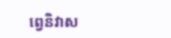ព្វេនិវាស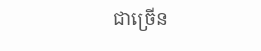ជាច្រើន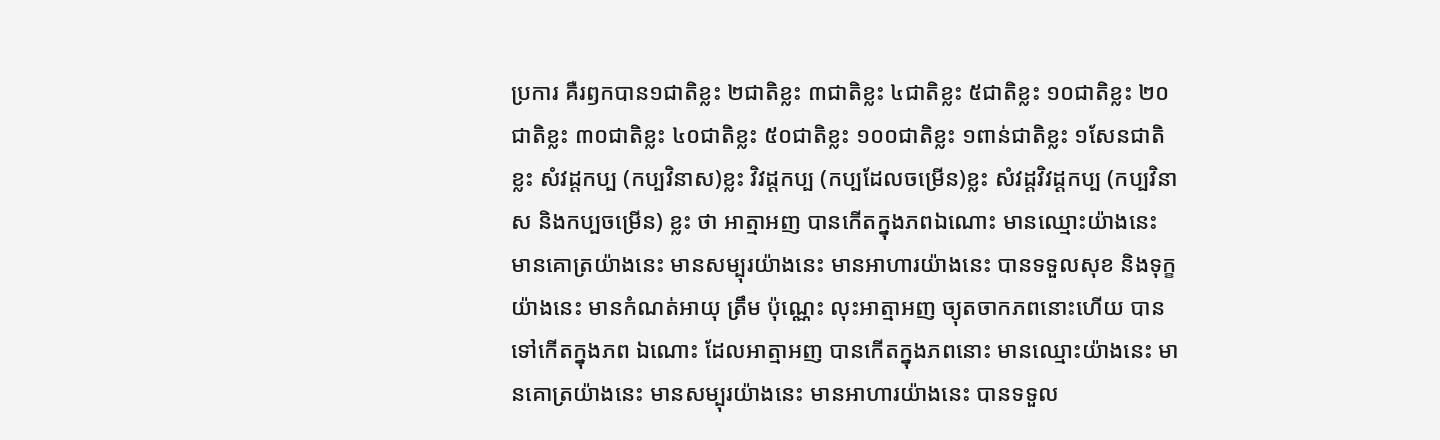ប្រការ គឺរឭកបាន១ជាតិខ្លះ ២ជាតិខ្លះ ៣ជាតិខ្លះ ៤ជាតិខ្លះ ៥ជាតិខ្លះ ១០ជាតិខ្លះ ២០ជាតិខ្លះ ៣០ជាតិខ្លះ ៤០ជាតិខ្លះ ៥០ជាតិខ្លះ ១០០ជាតិខ្លះ ១ពាន់ជាតិខ្លះ ១សែនជាតិខ្លះ សំវដ្ដកប្ប (កប្បវិនាស)ខ្លះ វិវដ្ដកប្ប (កប្បដែលចម្រើន)ខ្លះ សំវដ្ដវិវដ្ដកប្ប (កប្បវិនាស និងកប្បចម្រើន) ខ្លះ ថា អាត្មាអញ បានកើតក្នុងភពឯណោះ មានឈ្មោះយ៉ាងនេះ មានគោត្រយ៉ាងនេះ មានសម្បុរយ៉ាងនេះ មានអាហារយ៉ាងនេះ បានទទួលសុខ និងទុក្ខយ៉ាងនេះ មានកំណត់អាយុ ត្រឹម ប៉ុណ្ណេះ លុះអាត្មាអញ ច្យុតចាកភពនោះហើយ បានទៅកើតក្នុងភព ឯណោះ ដែលអាត្មាអញ បានកើតក្នុងភពនោះ មានឈ្មោះយ៉ាងនេះ មានគោត្រយ៉ាងនេះ មានសម្បុរយ៉ាងនេះ មានអាហារយ៉ាងនេះ បានទទួល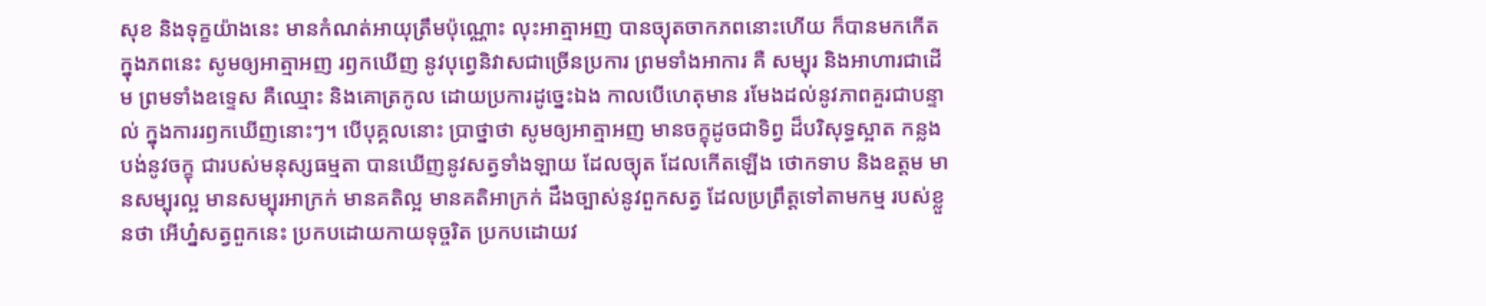សុខ និងទុក្ខយ៉ាងនេះ មានកំណត់អាយុត្រឹមប៉ុណ្ណោះ លុះអាត្មាអញ បានច្យុតចាកភពនោះហើយ ក៏បានមកកើតក្នុងភពនេះ សូមឲ្យអាត្មាអញ រឭកឃើញ នូវបុព្វេនិវាសជាច្រើនប្រការ ព្រមទាំងអាការ គឺ សម្បុរ និងអាហារជាដើម ព្រមទាំងឧទ្ទេស គឺឈ្មោះ និងគោត្រកូល ដោយប្រការដូច្នេះឯង កាលបើហេតុមាន រមែងដល់នូវភាពគួរជាបន្ទាល់ ក្នុងការរឭកឃើញនោះៗ។ បើបុគ្គលនោះ ប្រាថ្នាថា សូមឲ្យអាត្មាអញ មានចក្ខុដូចជាទិព្វ ដ៏បរិសុទ្ធស្អាត កន្លងបង់នូវចក្ខុ ជារបស់មនុស្សធម្មតា បានឃើញនូវសត្វទាំងឡាយ ដែលច្យុត ដែលកើតឡើង ថោកទាប និងឧត្តម មានសម្បុរល្អ មានសម្បុរអាក្រក់ មានគតិល្អ មានគតិអាក្រក់ ដឹងច្បាស់នូវពួកសត្វ ដែលប្រព្រឹត្តទៅតាមកម្ម របស់ខ្លួនថា អើហ្ន៎សត្វពួកនេះ ប្រកបដោយកាយទុច្ចរិត ប្រកបដោយវ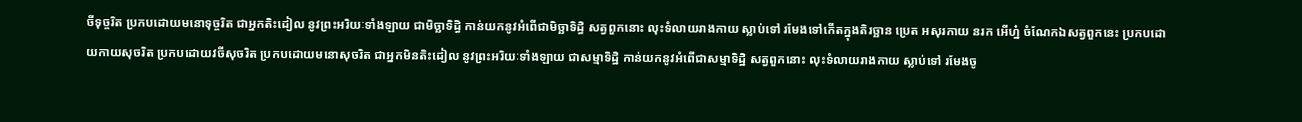ចីទុច្ចរិត ប្រកបដោយមនោទុច្ចរិត ជាអ្នកតិះដៀល នូវព្រះអរិយៈទាំងឡាយ ជាមិច្ឆាទិដ្ធិ កាន់យកនូវអំពើជាមិច្ឆាទិដ្ធិ សត្វពួកនោះ លុះទំលាយរាងកាយ ស្លាប់ទៅ រមែងទៅកើតក្នុងតិរច្ឆាន ប្រេត អសុរកាយ នរក អើហ្ន៎ ចំណែកឯសត្វពួកនេះ ប្រកបដោយកាយសុចរិត ប្រកបដោយវចីសុចរិត ប្រកបដោយមនោសុចរិត ជាអ្នកមិនតិះដៀល នូវព្រះអរិយៈទាំងឡាយ ជាសម្មាទិដ្ឋិ កាន់យកនូវអំពើជាសម្មាទិដ្ឋិ សត្វពួកនោះ លុះទំលាយរាងកាយ ស្លាប់ទៅ រមែងចូ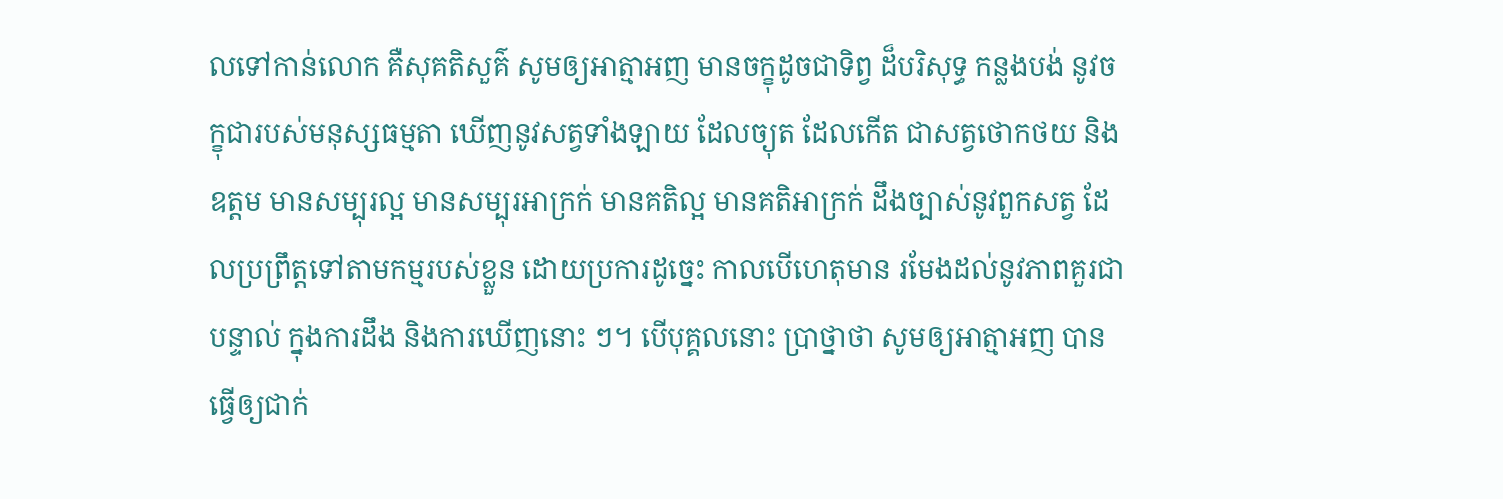លទៅកាន់លោក គឺសុគតិសួគ៌ សូមឲ្យអាត្មាអញ មានចក្ខុដូចជាទិព្វ ដ៏បរិសុទ្ធ កន្លងបង់ នូវចក្ខុជារបស់មនុស្សធម្មតា ឃើញនូវសត្វទាំងឡាយ ដែលច្យុត ដែលកើត ជាសត្វថោកថយ និងឧត្ដម មានសម្បុរល្អ មានសម្បុរអាក្រក់ មានគតិល្អ មានគតិអាក្រក់ ដឹងច្បាស់នូវពួកសត្វ ដែលប្រព្រឹត្តទៅតាមកម្មរបស់ខ្លួន ដោយប្រការដូច្នេះ កាលបើហេតុមាន រមែងដល់នូវភាពគួរជាបន្ទាល់ ក្នុងការដឹង និងការឃើញនោះ ៗ។ បើបុគ្គលនោះ ប្រាថ្នាថា សូមឲ្យអាត្មាអញ បានធ្វើឲ្យជាក់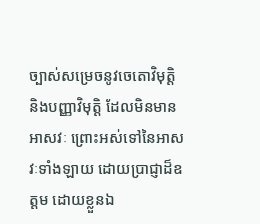ច្បាស់សម្រេចនូវចេតោវិមុត្តិ និងបញ្ញាវិមុត្តិ ដែលមិនមានអាសវៈ ព្រោះអស់ទៅនៃអាសវៈទាំងឡាយ ដោយប្រាជ្ញាដ៏ឧត្ដម ដោយខ្លួនឯ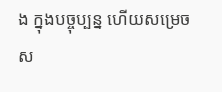ង ក្នុងបច្ចុប្បន្ន ហើយសម្រេចស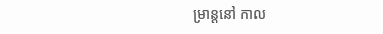ម្រាន្តនៅ កាល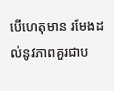បើហេតុមាន រមែងដល់នូវភាពគួរជាប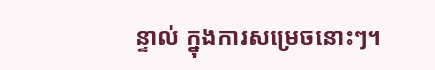ន្ទាល់ ក្នុងការសម្រេចនោះៗ។